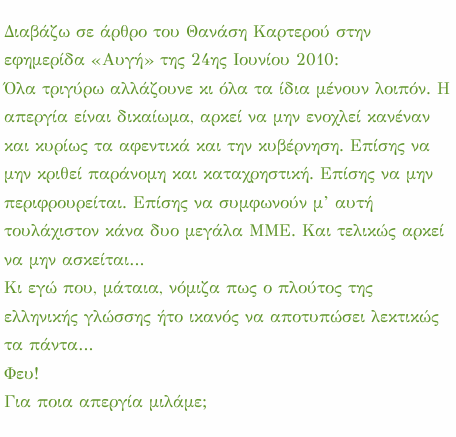Διαβάζω σε άρθρο του Θανάση Καρτερού στην εφημερίδα «Αυγή» της 24ης Ιουνίου 2010:
Όλα τριγύρω αλλάζουνε κι όλα τα ίδια μένουν λοιπόν. Η απεργία είναι δικαίωμα, αρκεί να μην ενοχλεί κανέναν και κυρίως τα αφεντικά και την κυβέρνηση. Επίσης να μην κριθεί παράνομη και καταχρηστική. Επίσης να μην περιφρουρείται. Επίσης να συμφωνούν μ’ αυτή τουλάχιστον κάνα δυο μεγάλα ΜΜΕ. Και τελικώς αρκεί να μην ασκείται…
Κι εγώ που, μάταια, νόμιζα πως ο πλούτος της ελληνικής γλώσσης ήτο ικανός να αποτυπώσει λεκτικώς τα πάντα…
Φευ!
Για ποια απεργία μιλάμε;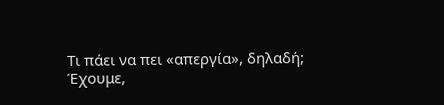Τι πάει να πει «απεργία», δηλαδή;
Έχουμε,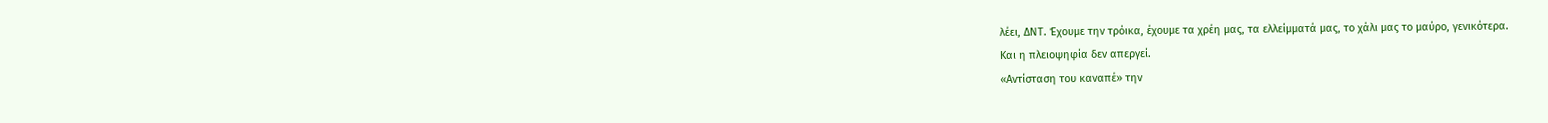λέει, ΔΝΤ. Έχουμε την τρόικα, έχουμε τα χρέη μας, τα ελλείμματά μας, το χάλι μας το μαύρο, γενικότερα.
Και η πλειοψηφία δεν απεργεί.
«Αντίσταση του καναπέ» την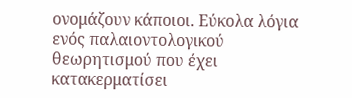ονομάζουν κάποιοι. Εύκολα λόγια ενός παλαιοντολογικού θεωρητισμού που έχει κατακερματίσει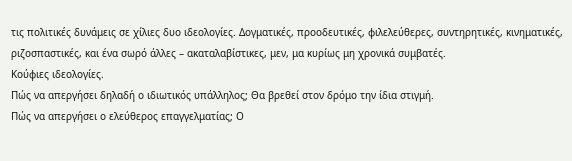τις πολιτικές δυνάμεις σε χίλιες δυο ιδεολογίες. Δογματικές, προοδευτικές, φιλελεύθερες, συντηρητικές, κινηματικές, ριζοσπαστικές, και ένα σωρό άλλες – ακαταλαβίστικες, μεν, μα κυρίως μη χρονικά συμβατές.
Κούφιες ιδεολογίες.
Πώς να απεργήσει δηλαδή ο ιδιωτικός υπάλληλος; Θα βρεθεί στον δρόμο την ίδια στιγμή.
Πώς να απεργήσει ο ελεύθερος επαγγελματίας; Ο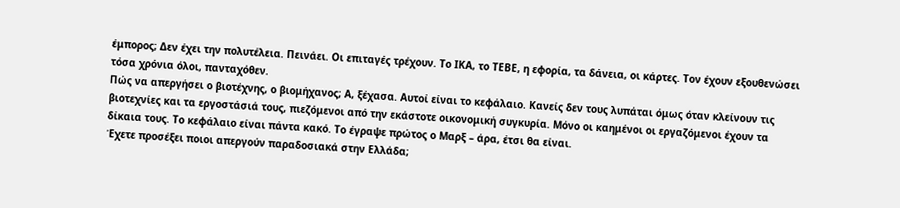έμπορος; Δεν έχει την πολυτέλεια. Πεινάει. Οι επιταγές τρέχουν. Το ΙΚΑ, το ΤΕΒΕ, η εφορία, τα δάνεια, οι κάρτες. Τον έχουν εξουθενώσει τόσα χρόνια όλοι, πανταχόθεν.
Πώς να απεργήσει ο βιοτέχνης, ο βιομήχανος; Α, ξέχασα. Αυτοί είναι το κεφάλαιο. Κανείς δεν τους λυπάται όμως όταν κλείνουν τις βιοτεχνίες και τα εργοστάσιά τους, πιεζόμενοι από την εκάστοτε οικονομική συγκυρία. Μόνο οι καημένοι οι εργαζόμενοι έχουν τα δίκαια τους. Το κεφάλαιο είναι πάντα κακό. Το έγραψε πρώτος ο Μαρξ – άρα, έτσι θα είναι.
Έχετε προσέξει ποιοι απεργούν παραδοσιακά στην Ελλάδα;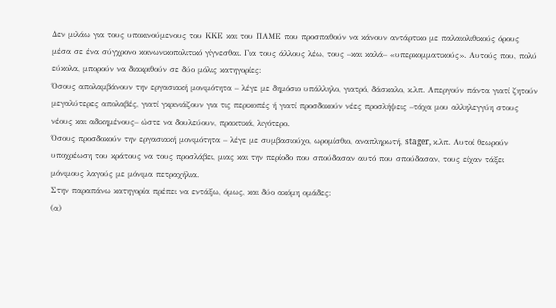Δεν μιλάω για τους υποκινούμενους του ΚΚΕ και του ΠΑΜΕ που προσπαθούν να κάνουν αντάρτικο με παλαιολιθικούς όρους μέσα σε ένα σύγχρονο κοινωνικοπολιτικό γίγνεσθαι. Για τους άλλους λέω, τους –και καλά– «υπερκομματικούς». Αυτούς που, πολύ εύκολα, μπορούν να διακριθούν σε δύο μόλις κατηγορίες:
Όσους απολαμβάνουν την εργασιακή μονιμότητα – λέγε με δημόσιο υπάλληλο, γιατρό, δάσκαλο, κ.λπ. Απεργούν πάντα γιατί ζητούν μεγαλύτερες απολαβές, γιατί γκρινιάζουν για τις περικοπές ή γιατί προσδοκούν νέες προσλήψεις –τάχα μου αλληλεγγύη στους νέους και αδικημένους– ώστε να δουλεύουν, πρακτικά, λιγότερο.
Όσους προσδοκούν την εργασιακή μονιμότητα – λέγε με συμβασιούχο, ωρομίσθιο, αναπληρωτή, stager, κ.λπ. Αυτοί θεωρούν υποχρέωση του κράτους να τους προσλάβει, μιας και την περίοδο που σπούδασαν αυτό που σπούδασαν, τους είχαν τάξει μόνιμους λαγούς με μόνιμα πετραχήλια.
Στην παραπάνω κατηγορία πρέπει να εντάξω, όμως, και δύο ακόμη ομάδες:
(α)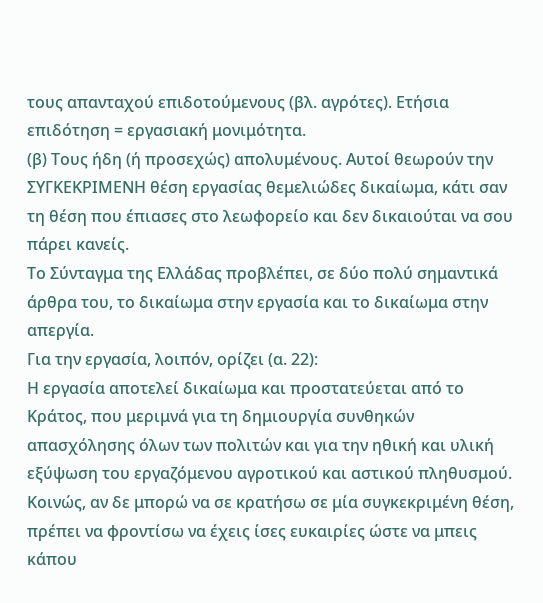τους απανταχού επιδοτούμενους (βλ. αγρότες). Ετήσια επιδότηση = εργασιακή μονιμότητα.
(β) Τους ήδη (ή προσεχώς) απολυμένους. Αυτοί θεωρούν την ΣΥΓΚΕΚΡΙΜΕΝΗ θέση εργασίας θεμελιώδες δικαίωμα, κάτι σαν τη θέση που έπιασες στο λεωφορείο και δεν δικαιούται να σου πάρει κανείς.
Το Σύνταγμα της Ελλάδας προβλέπει, σε δύο πολύ σημαντικά άρθρα του, το δικαίωμα στην εργασία και το δικαίωμα στην απεργία.
Για την εργασία, λοιπόν, ορίζει (α. 22):
Η εργασία αποτελεί δικαίωμα και προστατεύεται από το Κράτος, που μεριμνά για τη δημιουργία συνθηκών απασχόλησης όλων των πολιτών και για την ηθική και υλική εξύψωση του εργαζόμενου αγροτικού και αστικού πληθυσμού.
Κοινώς, αν δε μπορώ να σε κρατήσω σε μία συγκεκριμένη θέση, πρέπει να φροντίσω να έχεις ίσες ευκαιρίες ώστε να μπεις κάπου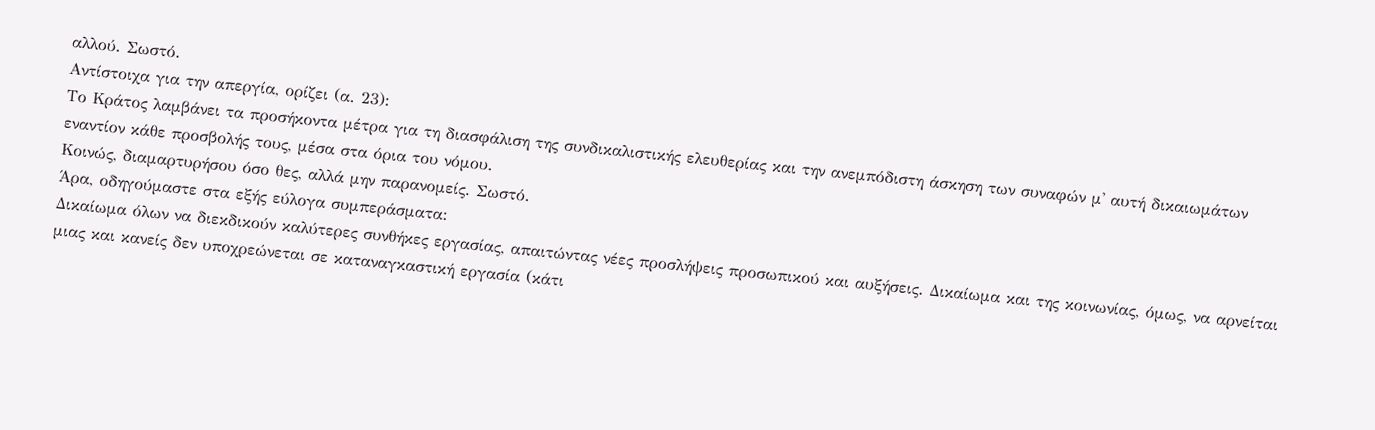αλλού. Σωστό.
Αντίστοιχα για την απεργία, ορίζει (α. 23):
Το Κράτος λαμβάνει τα προσήκοντα μέτρα για τη διασφάλιση της συνδικαλιστικής ελευθερίας και την ανεμπόδιστη άσκηση των συναφών μ' αυτή δικαιωμάτων εναντίον κάθε προσβολής τους, μέσα στα όρια του νόμου.
Κοινώς, διαμαρτυρήσου όσο θες, αλλά μην παρανομείς. Σωστό.
Άρα, οδηγούμαστε στα εξής εύλογα συμπεράσματα:
Δικαίωμα όλων να διεκδικούν καλύτερες συνθήκες εργασίας, απαιτώντας νέες προσλήψεις προσωπικού και αυξήσεις. Δικαίωμα και της κοινωνίας, όμως, να αρνείται μιας και κανείς δεν υποχρεώνεται σε καταναγκαστική εργασία (κάτι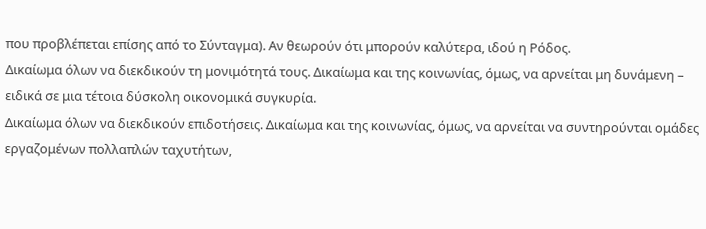που προβλέπεται επίσης από το Σύνταγμα). Αν θεωρούν ότι μπορούν καλύτερα, ιδού η Ρόδος.
Δικαίωμα όλων να διεκδικούν τη μονιμότητά τους. Δικαίωμα και της κοινωνίας, όμως, να αρνείται μη δυνάμενη – ειδικά σε μια τέτοια δύσκολη οικονομικά συγκυρία.
Δικαίωμα όλων να διεκδικούν επιδοτήσεις. Δικαίωμα και της κοινωνίας, όμως, να αρνείται να συντηρούνται ομάδες εργαζομένων πολλαπλών ταχυτήτων,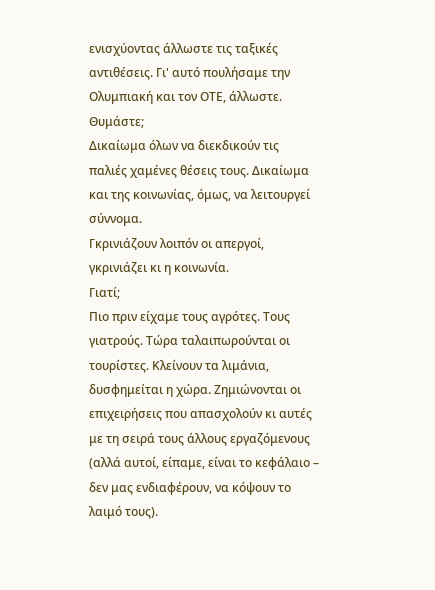ενισχύοντας άλλωστε τις ταξικές αντιθέσεις. Γι' αυτό πουλήσαμε την Ολυμπιακή και τον ΟΤΕ, άλλωστε. Θυμάστε;
Δικαίωμα όλων να διεκδικούν τις παλιές χαμένες θέσεις τους. Δικαίωμα και της κοινωνίας, όμως, να λειτουργεί σύννομα.
Γκρινιάζουν λοιπόν οι απεργοί, γκρινιάζει κι η κοινωνία.
Γιατί;
Πιο πριν είχαμε τους αγρότες. Τους γιατρούς. Τώρα ταλαιπωρούνται οι τουρίστες. Κλείνουν τα λιμάνια, δυσφημείται η χώρα. Ζημιώνονται οι επιχειρήσεις που απασχολούν κι αυτές με τη σειρά τους άλλους εργαζόμενους (αλλά αυτοί, είπαμε, είναι το κεφάλαιο – δεν μας ενδιαφέρουν, να κόψουν το λαιμό τους).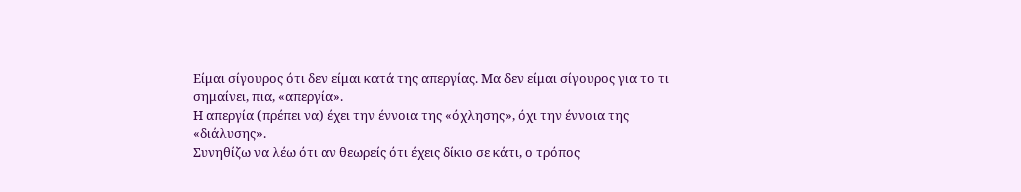Είμαι σίγουρος ότι δεν είμαι κατά της απεργίας. Μα δεν είμαι σίγουρος για το τι σημαίνει, πια, «απεργία».
Η απεργία (πρέπει να) έχει την έννοια της «όχλησης», όχι την έννοια της «διάλυσης».
Συνηθίζω να λέω ότι αν θεωρείς ότι έχεις δίκιο σε κάτι, ο τρόπος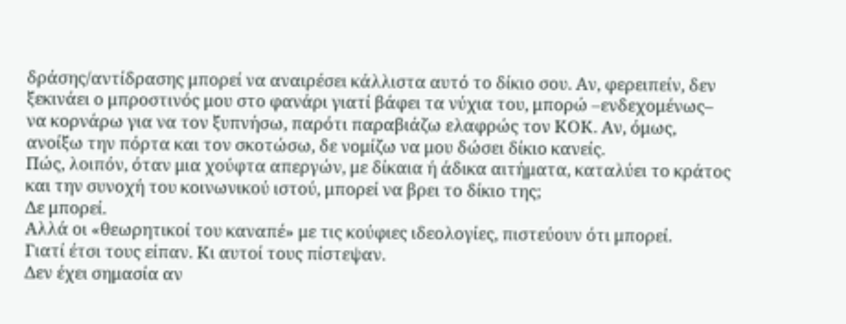δράσης/αντίδρασης μπορεί να αναιρέσει κάλλιστα αυτό το δίκιο σου. Αν, φερειπείν, δεν ξεκινάει ο μπροστινός μου στο φανάρι γιατί βάφει τα νύχια του, μπορώ –ενδεχομένως– να κορνάρω για να τον ξυπνήσω, παρότι παραβιάζω ελαφρώς τον ΚΟΚ. Αν, όμως, ανοίξω την πόρτα και τον σκοτώσω, δε νομίζω να μου δώσει δίκιο κανείς.
Πώς, λοιπόν, όταν μια χούφτα απεργών, με δίκαια ή άδικα αιτήματα, καταλύει το κράτος και την συνοχή του κοινωνικού ιστού, μπορεί να βρει το δίκιο της;
Δε μπορεί.
Αλλά οι «θεωρητικοί του καναπέ» με τις κούφιες ιδεολογίες, πιστεύουν ότι μπορεί.
Γιατί έτσι τους είπαν. Κι αυτοί τους πίστεψαν.
Δεν έχει σημασία αν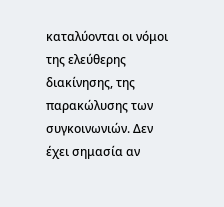καταλύονται οι νόμοι της ελεύθερης διακίνησης, της παρακώλυσης των συγκοινωνιών. Δεν έχει σημασία αν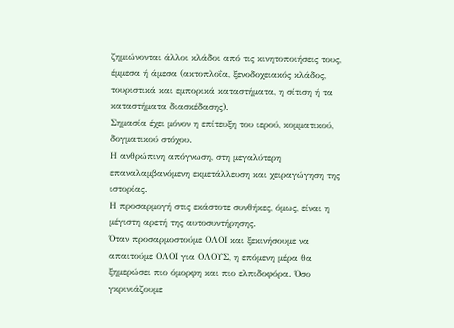ζημιώνονται άλλοι κλάδοι από τις κινητοποιήσεις τους, έμμεσα ή άμεσα (ακτοπλοΐα, ξενοδοχειακός κλάδος, τουριστικά και εμπορικά καταστήματα, η σίτιση ή τα καταστήματα διασκέδασης).
Σημασία έχει μόνον η επίτευξη του ιερού, κομματικού, δογματικού στόχου.
Η ανθρώπινη απόγνωση, στη μεγαλύτερη επαναλαμβανόμενη εκμετάλλευση και χειραγώγηση της ιστορίας.
Η προσαρμογή στις εκάστοτε συνθήκες, όμως, είναι η μέγιστη αρετή της αυτοσυντήρησης.
Όταν προσαρμοστούμε ΟΛΟΙ και ξεκινήσουμε να απαιτούμε ΟΛΟΙ για ΟΛΟΥΣ, η επόμενη μέρα θα ξημερώσει πιο όμορφη και πιο ελπιδοφόρα. Όσο γκρινιάζουμε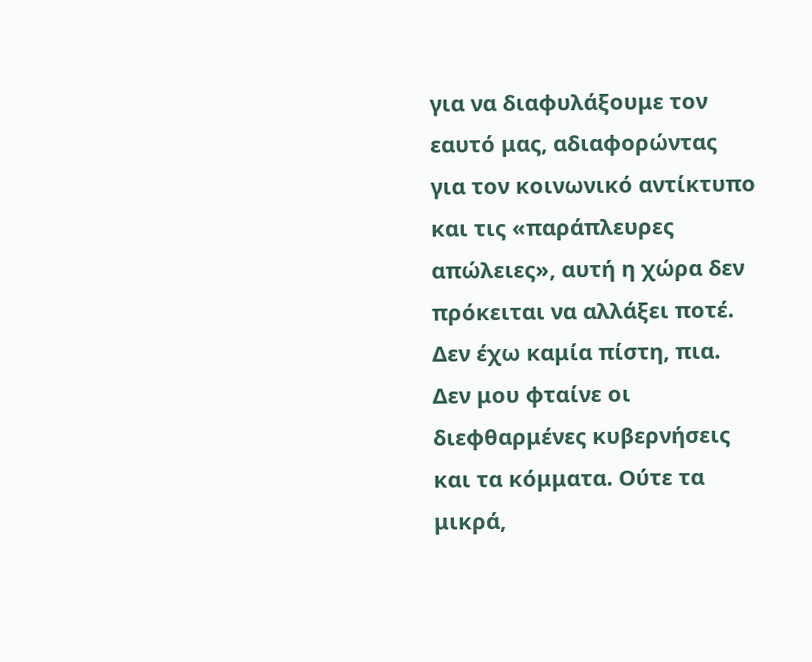για να διαφυλάξουμε τον εαυτό μας, αδιαφορώντας για τον κοινωνικό αντίκτυπο και τις «παράπλευρες απώλειες», αυτή η χώρα δεν πρόκειται να αλλάξει ποτέ.
Δεν έχω καμία πίστη, πια.
Δεν μου φταίνε οι διεφθαρμένες κυβερνήσεις και τα κόμματα. Ούτε τα μικρά,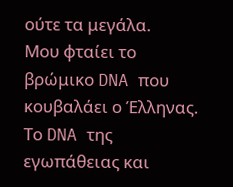ούτε τα μεγάλα.
Μου φταίει το βρώμικο DNA που κουβαλάει ο Έλληνας. Το DNA της εγωπάθειας και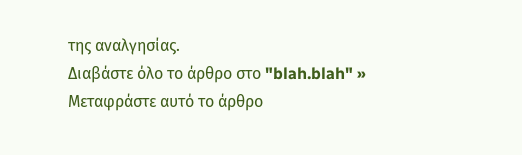της αναλγησίας.
Διαβάστε όλο το άρθρο στο "blah.blah" »
Μεταφράστε αυτό το άρθρο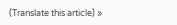(Translate this article) »